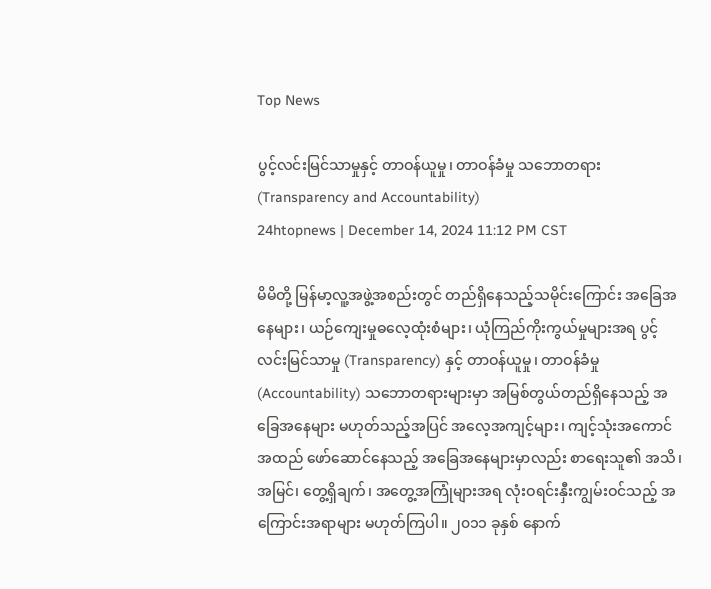Top News

ပွင့်လင်းမြင်သာမှုနှင့် တာဝန်ယူမှု၊ တာဝန်ခံမှု သဘောတရား (Transparency and Accountability)
24htopnews | December 14, 2024 11:12 PM CST

မိမိတို့ မြန်မာ့လူ့အဖွဲ့အစည်းတွင် တည်ရှိနေသည့်သမိုင်းကြောင်း အခြေအနေများ၊ ယဉ်ကျေးမှုဓလေ့ထုံးစံများ၊ ယုံကြည်ကိုးကွယ်မှုများအရ ပွင့်လင်းမြင်သာမှု (Transparency) နှင့် တာဝန်ယူမှု၊ တာဝန်ခံမှု (Accountability) သဘောတရားများမှာ အမြစ်တွယ်တည်ရှိနေသည့် အခြေအနေများ မဟုတ်သည့်အပြင် အလေ့အကျင့်များ၊ ကျင့်သုံးအကောင်အထည် ဖော်ဆောင်နေသည့် အခြေအနေများမှာလည်း စာရေးသူ၏ အသိ၊ အမြင်၊ တွေ့ရှိချက်၊ အတွေ့အကြုံများအရ လုံးဝရင်းနှီးကျွမ်းဝင်သည့် အကြောင်းအရာများ မဟုတ်ကြပါ။ ၂၀၁၁ ခုနှစ် နောက်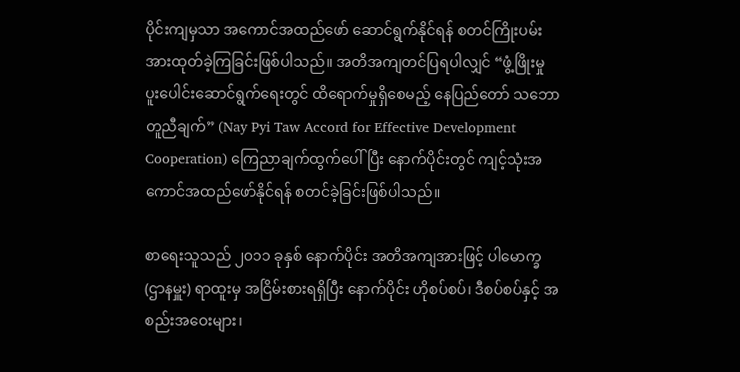ပိုင်းကျမှသာ အကောင်အထည်ဖော် ဆောင်ရွက်နိုင်ရန် စတင်ကြိုးပမ်း အားထုတ်ခဲ့ကြခြင်းဖြစ်ပါသည်။ အတိအကျတင်ပြရပါလျှင် “ဖွံ့ဖြိုးမှု ပူးပေါင်းဆောင်ရွက်ရေးတွင် ထိရောက်မှုရှိစေမည့် နေပြည်တော် သဘောတူညီချက်” (Nay Pyi Taw Accord for Effective Development Cooperation) ကြေညာချက်ထွက်ပေါ်ပြီး နောက်ပိုင်းတွင် ကျင့်သုံးအကောင်အထည်ဖော်နိုင်ရန် စတင်ခဲ့ခြင်းဖြစ်ပါသည်။

စာရေးသူသည် ၂၀၁၁ ခုနှစ် နောက်ပိုင်း အတိအကျအားဖြင့် ပါမောက္ခ (ဌာနမှူး) ရာထူးမှ အငြိမ်းစားရရှိပြီး နောက်ပိုင်း ဟိုစပ်စပ်၊ ဒီစပ်စပ်နှင့် အစည်းအဝေးများ၊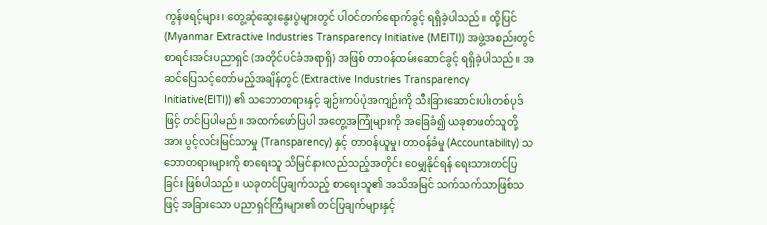ကွန်ဖရင့်များ၊ တွေ့ဆုံဆွေးနွေးပွဲများတွင် ပါဝင်တက်ရောက်ခွင့် ရရှိခဲ့ပါသည်။ ထို့ပြင် (Myanmar Extractive Industries Transparency Initiative (MEITI)) အဖွဲ့အစည်းတွင် စာရင်းအင်းပညာရှင် (အတိုင်ပင်ခံအရာရှိ) အဖြစ် တာဝန်ထမ်းဆောင်ခွင့် ရရှိခဲ့ပါသည်။ အဆင်ပြေသင့်တော်မည့်အချိန်တွင် (Extractive Industries Transparency Initiative(EITI)) ၏ သဘောတရားနှင့် ချဉ်းကပ်ပုံအကျဉ်းကို သီးခြားဆောင်းပါးတစ်ပုဒ်ဖြင့် တင်ပြပါမည်။ အထက်ဖော်ပြပါ အတွေ့အကြုံများကို အခြေခံ၍ ယခုစာဖတ်သူတို့အား ပွင့်လင်းမြင်သာမှု (Transparency) နှင့် တာဝန်ယူမှု၊ တာဝန်ခံမှု (Accountability) သဘောတရားများကို စာရေးသူ သိမြင်နားလည်သည့်အတိုင်း ဝေမျှနိုင်ရန် ရေးသားတင်ပြခြင်း ဖြစ်ပါသည်။ ယခုတင်ပြချက်သည့် စာရေးသူ၏ အသိအမြင် သက်သက်သာဖြစ်သဖြင့် အခြားသော ပညာရှင်ကြီးများ၏ တင်ပြချက်များနှင့်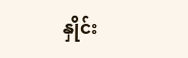နှိုင်း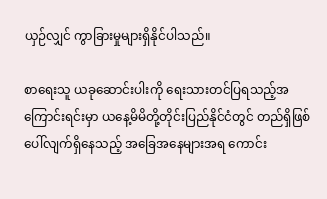ယှဉ်လျှင် ကွာခြားမှုများရှိနိုင်ပါသည်။

စာရေးသူ ယခုဆောင်းပါးကို ရေးသားတင်ပြရသည့်အကြောင်းရင်းမှာ ယနေ့မိမိတို့တိုင်းပြည်နိုင်ငံတွင် တည်ရှိဖြစ်ပေါ်လျက်ရှိနေသည့် အခြေအနေများအရ ကောင်း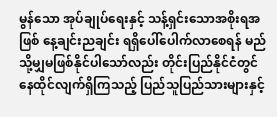မွန်သော အုပ်ချုပ်ရေးနှင့် သန့်ရှင်းသောအစိုးရအဖြစ် နေ့ချင်းညချင်း ရရှိပေါ်ပေါက်လာစေရန် မည်သို့မျှမဖြစ်နိုင်ပါသော်လည်း တိုင်းပြည်နိုင်ငံတွင် နေထိုင်လျက်ရှိကြသည့် ပြည်သူပြည်သားများနှင့်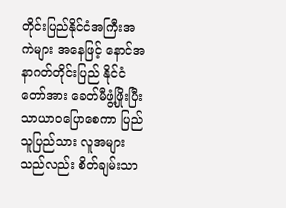တိုင်းပြည်နိုင်ငံအကြီးအကဲများ အနေဖြင့် နောင်အနာဂတ်တိုင်းပြည် နိုင်ငံတော်အား ခေတ်မီဖွံ့ဖြိုးပြီး သာယာဝပြောစေကာ ပြည်သူပြည်သား လူအများသည်လည်း စိတ်ချမ်းသာ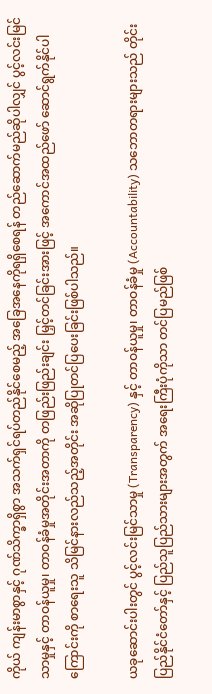ကိုယ် ကျန်းမာစွာနှင့် ဂုဏ်သိက္ခာရှိစွာ အသက်ရှင်ရပ်တည်နိုင်စေမည့် အခြေအနေကိုရရှိစေရန် တည်ဆောက်မည်ဆိုပါလျှင် ပွင့်လင်းမြင်သာမှုနှင့် တာဝန်ယူမှု၊ တာဝန်ခံမှုအတိုင်းအတာကို တဖြည်းဖြည်းချင်း မြှင့်တင်ခြင်းအားဖြင့် အကောင်အထည်ဖော် ဆောင်ရွက်နိုင်ပါကြောင်းကို စာရေးသူ သိမြင်နားလည်သည့်အတိုင်း အဆိုပြုတင်ပြပေးခြင်းဖြစ်ပါသည်။

ယခုဆောင်းပါးတွင် ပွင့်လင်းမြင်သာမှု (Transparency) နှင့် တာဝန်ယူမှု၊ တာဝန်ခံမှု (Accountability) သဘောတရားများသည် တိုင်းပြည်နိုင်ငံတော်နှင့် ပြည်သူပြည်သားများအတွက် အရေးကြီးပုံကိုသာ တင်ပြမည်ဖြစ်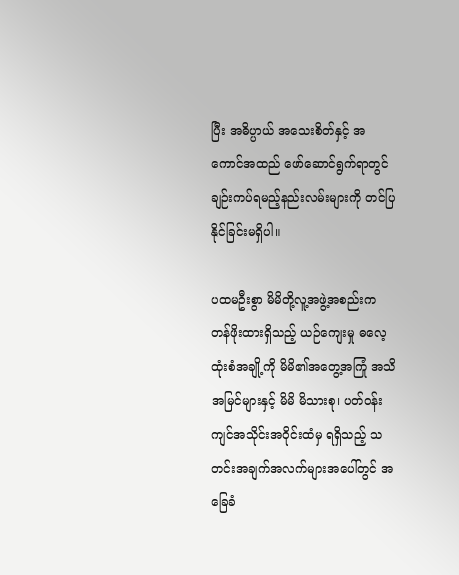ပြီး အဓိပ္ပာယ် အသေးစိတ်နှင့် အကောင်အထည် ဖော်ဆောင်ရွက်ရာတွင် ချဉ်းကပ်ရမည့်နည်းလမ်းများကို တင်ပြနိုင်ခြင်းမရှိပါ။

ပထမဦးစွာ မိမိတို့လူ့အဖွဲ့အစည်းက တန်ဖိုးထားရှိသည့် ယဉ်ကျေးမှု ဓလေ့ထုံးစံအချို့ကို မိမိ၏အတွေ့အကြုံ အသိအမြင်များနှင့် မိမိ မိသားစု၊ ပတ်ဝန်းကျင်အသိုင်းအဝိုင်းထံမှ ရရှိသည့် သတင်းအချက်အလက်များအပေါ်တွင် အခြေခံ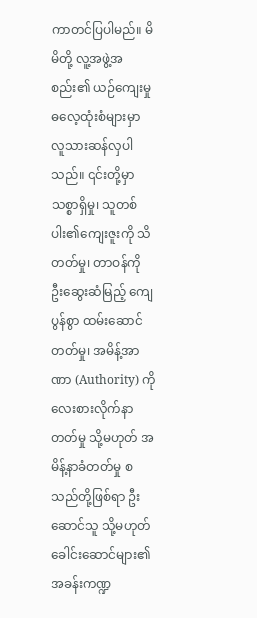ကာတင်ပြပါမည်။ မိမိတို့ လူ့အဖွဲ့အစည်း၏ ယဉ်ကျေးမှုဓလေ့ထုံးစံများမှာ လူသားဆန်လှပါသည်။ ၎င်းတို့မှာ သစ္စာရှိမှု၊ သူတစ်ပါး၏ကျေးဇူးကို သိတတ်မှု၊ တာဝန်ကို ဦးဆွေးဆံမြည့် ကျေပွန်စွာ ထမ်းဆောင်တတ်မှု၊ အမိန့်အာဏာ (Authority) ကို လေးစားလိုက်နာတတ်မှု သို့မဟုတ် အမိန့်နာခံတတ်မှု စသည်တို့ဖြစ်ရာ ဦးဆောင်သူ သို့မဟုတ် ခေါင်းဆောင်များ၏ အခန်းကဏ္ဍ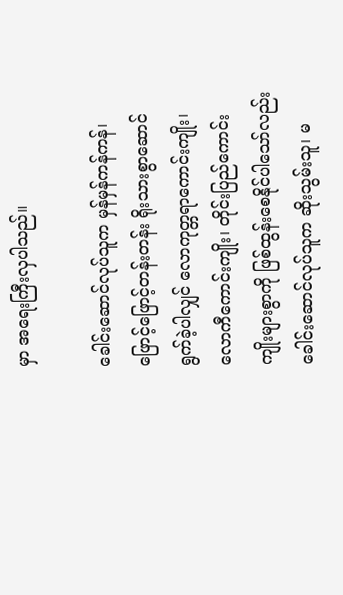မှာ အရေးကြီးလှပါသည်။

ခေါင်းဆောင်လုပ်သူက မှန်မှန်ကန်ကန်၊ ဖြောင့်ဖြောင့်တန်းတန်း ရိုးသားစွာဆောင်ရွက်ခဲ့ပါလျှင် လောကုတ္တရာကောင်းကျိုး၊ လောကီကောင်းကျိုး၊ တိုင်းပြည်ကောင်းကျိုးများစွာကို ဖြစ်ထွန်းစေနိုင်ပါသော်လည်း ခေါင်းဆောင်လုပ်သူက ဆိုးသွမ်းသူ၊ မ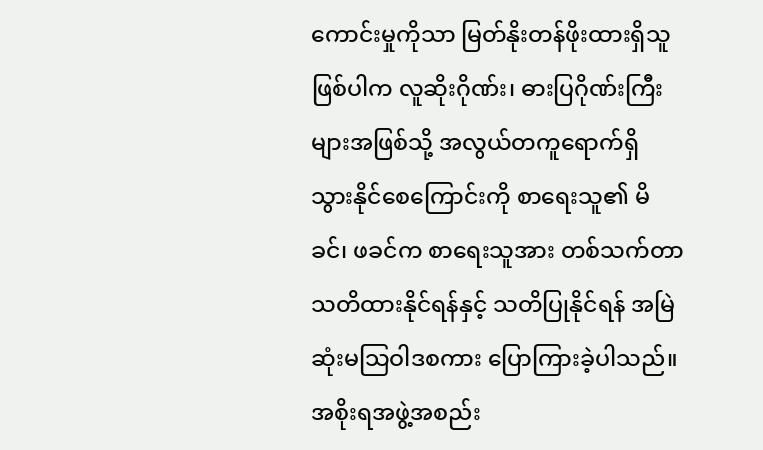ကောင်းမှုကိုသာ မြတ်နိုးတန်ဖိုးထားရှိသူဖြစ်ပါက လူဆိုးဂိုဏ်း၊ ဓားပြဂိုဏ်းကြီးများအဖြစ်သို့ အလွယ်တကူရောက်ရှိ သွားနိုင်စေကြောင်းကို စာရေးသူ၏ မိခင်၊ ဖခင်က စာရေးသူအား တစ်သက်တာသတိထားနိုင်ရန်နှင့် သတိပြုနိုင်ရန် အမြဲဆုံးမသြဝါဒစကား ပြောကြားခဲ့ပါသည်။ အစိုးရအဖွဲ့အစည်း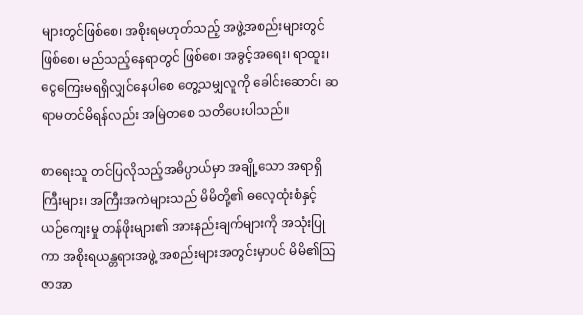များတွင်ဖြစ်စေ၊ အစိုးရမဟုတ်သည့် အဖွဲ့အစည်းများတွင် ဖြစ်စေ၊ မည်သည့်နေရာတွင် ဖြစ်စေ၊ အခွင့်အရေး၊ ရာထူး၊ ငွေကြေးမရရှိလျှင်နေပါစေ တွေ့သမျှလူကို ခေါင်းဆောင်၊ ဆရာမတင်မိရန်လည်း အမြဲတစေ သတိပေးပါသည်။

စာရေးသူ တင်ပြလိုသည့်အဓိပ္ပာယ်မှာ အချို့သော အရာရှိကြီးများ၊ အကြီးအကဲများသည် မိမိတို့၏ ဓလေ့ထုံးစံနှင့် ယဉ်ကျေးမှု တန်ဖိုးများ၏ အားနည်းချက်များကို အသုံးပြုကာ အစိုးရယန္တရားအဖွဲ့ အစည်းများအတွင်းမှာပင် မိမိ၏သြဇာအာ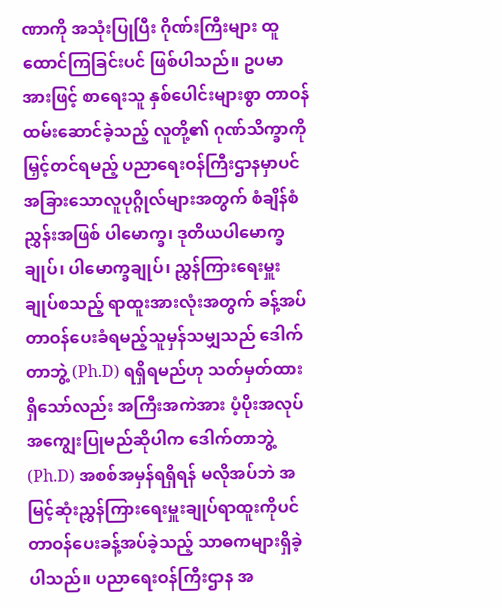ဏာကို အသုံးပြုပြီး ဂိုဏ်းကြီးများ ထူထောင်ကြခြင်းပင် ဖြစ်ပါသည်။ ဥပမာအားဖြင့် စာရေးသူ နှစ်ပေါင်းများစွာ တာဝန်ထမ်းဆောင်ခဲ့သည့် လူတို့၏ ဂုဏ်သိက္ခာကို မြှင့်တင်ရမည့် ပညာရေးဝန်ကြီးဌာနမှာပင် အခြားသောလူပုဂ္ဂိုလ်များအတွက် စံချိန်စံညွှန်းအဖြစ် ပါမောက္ခ၊ ဒုတိယပါမောက္ခချုပ်၊ ပါမောက္ခချုပ်၊ ညွှန်ကြားရေးမှူးချုပ်စသည့် ရာထူးအားလုံးအတွက် ခန့်အပ်တာဝန်ပေးခံရမည့်သူမှန်သမျှသည် ဒေါက်တာဘွဲ့ (Ph.D) ရရှိရမည်ဟု သတ်မှတ်ထားရှိသော်လည်း အကြီးအကဲအား ပံ့ပိုးအလုပ် အကျွေးပြုမည်ဆိုပါက ဒေါက်တာဘွဲ့ (Ph.D) အစစ်အမှန်ရရှိရန် မလိုအပ်ဘဲ အမြင့်ဆုံးညွှန်ကြားရေးမှူးချုပ်ရာထူးကိုပင် တာဝန်ပေးခန့်အပ်ခဲ့သည့် သာဓကများရှိခဲ့ပါသည်။ ပညာရေးဝန်ကြီးဌာန အ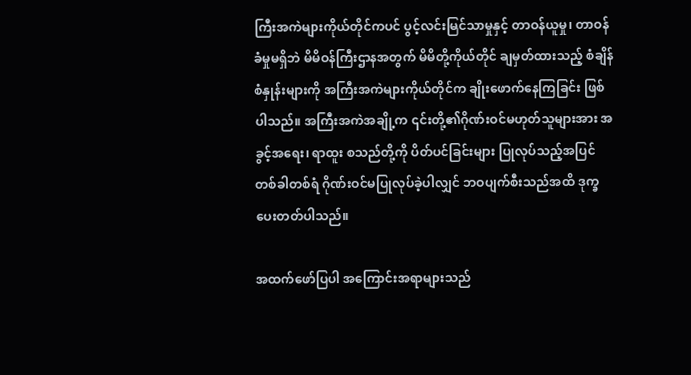ကြီးအကဲများကိုယ်တိုင်ကပင် ပွင့်လင်းမြင်သာမှုနှင့် တာဝန်ယူမှု၊ တာဝန်ခံမှုမရှိဘဲ မိမိဝန်ကြီးဌာနအတွက် မိမိတို့ကိုယ်တိုင် ချမှတ်ထားသည့် စံချိန်စံနှုန်းများကို အကြီးအကဲများကိုယ်တိုင်က ချိုးဖောက်နေကြခြင်း ဖြစ်ပါသည်။ အကြီးအကဲအချို့က ၎င်းတို့၏ဂိုဏ်းဝင်မဟုတ်သူများအား အခွင့်အရေး၊ ရာထူး စသည်တို့ကို ပိတ်ပင်ခြင်းများ ပြုလုပ်သည့်အပြင် တစ်ခါတစ်ရံ ဂိုဏ်းဝင်မပြုလုပ်ခဲ့ပါလျှင် ဘဝပျက်စီးသည်အထိ ဒုက္ခပေးတတ်ပါသည်။

အထက်ဖော်ပြပါ အကြောင်းအရာများသည်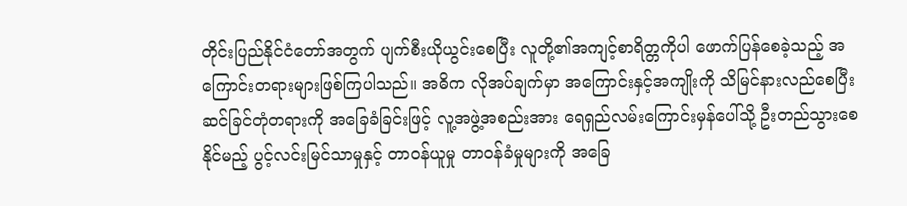တိုင်းပြည်နိုင်ငံတော်အတွက် ပျက်စီးယိုယွင်းစေပြီး လူတို့၏အကျင့်စာရိတ္တကိုပါ ဖောက်ပြန်စေခဲ့သည့် အကြောင်းတရားများဖြစ်ကြပါသည်။ အဓိက လိုအပ်ချက်မှာ အကြောင်းနှင့်အကျိုးကို သိမြင်နားလည်စေပြီး ဆင်ခြင်တုံတရားကို အခြေခံခြင်းဖြင့် လူ့အဖွဲ့အစည်းအား ရေရှည်လမ်းကြောင်းမှန်ပေါ်သို့ ဦးတည်သွားစေနိုင်မည့် ပွင့်လင်းမြင်သာမှုနှင့် တာဝန်ယူမှု တာဝန်ခံမှုများကို အခြေ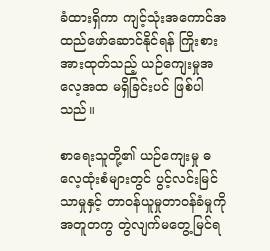ခံထားရှိကာ ကျင့်သုံးအကောင်အထည်ဖော်ဆောင်နိုင်ရန် ကြိုးစားအားထုတ်သည့် ယဉ်ကျေးမှုအလေ့အထ မရှိခြင်းပင် ဖြစ်ပါသည်။

စာရေးသူတို့၏ ယဉ်ကျေးမှု ဓလေ့ထုံးစံများတွင် ပွင့်လင်းမြင်သာမှုနှင့် တာဝန်ယူမှုတာဝန်ခံမှုကို အတူတကွ တွဲလျက်မတွေ့မြင်ရ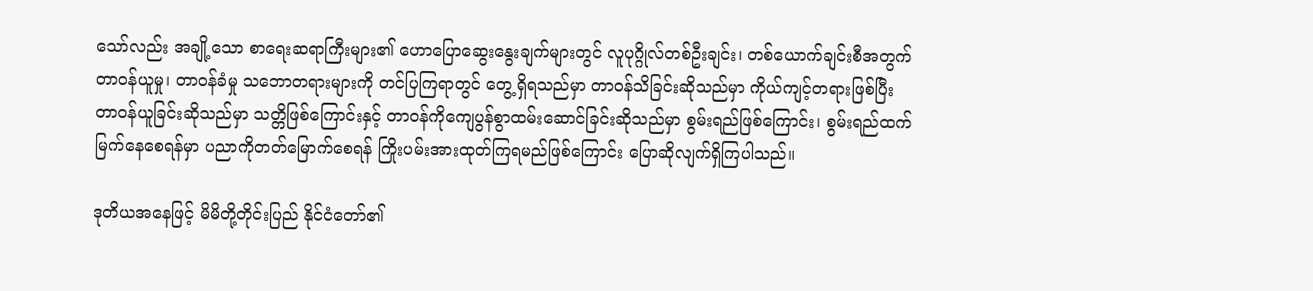သော်လည်း အချို့သော စာရေးဆရာကြီးများ၏ ဟောပြောဆွေးနွေးချက်များတွင် လူပုဂ္ဂိုလ်တစ်ဦးချင်း၊ တစ်ယောက်ချင်းစီအတွက် တာဝန်ယူမှု၊ တာဝန်ခံမှု သဘောတရားများကို တင်ပြကြရာတွင် တွေ့ရှိရသည်မှာ တာဝန်သိခြင်းဆိုသည်မှာ ကိုယ်ကျင့်တရားဖြစ်ပြီး တာဝန်ယူခြင်းဆိုသည်မှာ သတ္တိဖြစ်ကြောင်းနှင့် တာဝန်ကိုကျေပွန်စွာထမ်းဆောင်ခြင်းဆိုသည်မှာ စွမ်းရည်ဖြစ်ကြောင်း၊ စွမ်းရည်ထက်မြက်နေစေရန်မှာ ပညာကိုတတ်မြောက်စေရန် ကြိုးပမ်းအားထုတ်ကြရမည်ဖြစ်ကြောင်း ပြောဆိုလျက်ရှိကြပါသည်။

ဒုတိယအနေဖြင့် မိမိတို့တိုင်းပြည် နိုင်ငံတော်၏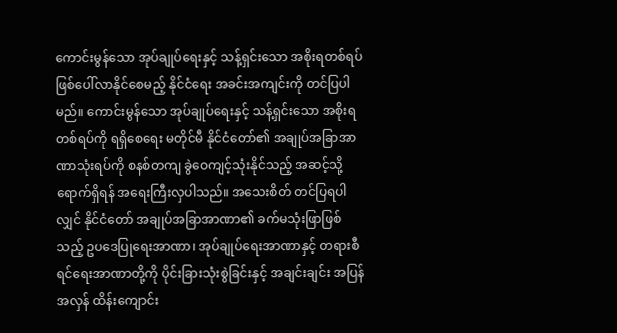ကောင်းမွန်သော အုပ်ချုပ်ရေးနှင့် သန့်ရှင်းသော အစိုးရတစ်ရပ် ဖြစ်ပေါ်လာနိုင်စေမည့် နိုင်ငံရေး အခင်းအကျင်းကို တင်ပြပါမည်။ ကောင်းမွန်သော အုပ်ချုပ်ရေးနှင့် သန့်ရှင်းသော အစိုးရတစ်ရပ်ကို ရရှိစေရေး မတိုင်မီ နိုင်ငံတော်၏ အချုပ်အခြာအာဏာသုံးရပ်ကို စနစ်တကျ ခွဲဝေကျင့်သုံးနိုင်သည့် အဆင့်သို့ရောက်ရှိရန် အရေးကြီးလှပါသည်။ အသေးစိတ် တင်ပြရပါလျှင် နိုင်ငံတော် အချုပ်အခြာအာဏာ၏ ခက်မသုံးဖြာဖြစ်သည့် ဥပဒေပြုရေးအာဏာ၊ အုပ်ချုပ်ရေးအာဏာနှင့် တရားစီရင်ရေးအာဏာတို့ကို ပိုင်းခြားသုံးစွဲခြင်းနှင့် အချင်းချင်း အပြန်အလှန် ထိန်းကျောင်း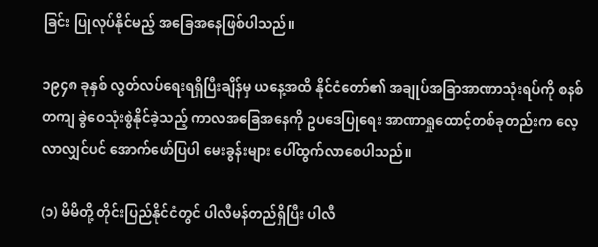ခြင်း ပြုလုပ်နိုင်မည့် အခြေအနေဖြစ်ပါသည်။

၁၉၄၈ ခုနှစ် လွတ်လပ်ရေးရရှိပြီးချိန်မှ ယနေ့အထိ နိုင်ငံတော်၏ အချုပ်အခြာအာဏာသုံးရပ်ကို စနစ်တကျ ခွဲဝေသုံးစွဲနိုင်ခဲ့သည့် ကာလအခြေအနေကို ဥပဒေပြုရေး အာဏာရှုထောင့်တစ်ခုတည်းက လေ့လာလျှင်ပင် အောက်ဖော်ပြပါ မေးခွန်းများ ပေါ်ထွက်လာစေပါသည်။

(၁) မိမိတို့ တိုင်းပြည်နိုင်ငံတွင် ပါလီမန်တည်ရှိပြီး ပါလီ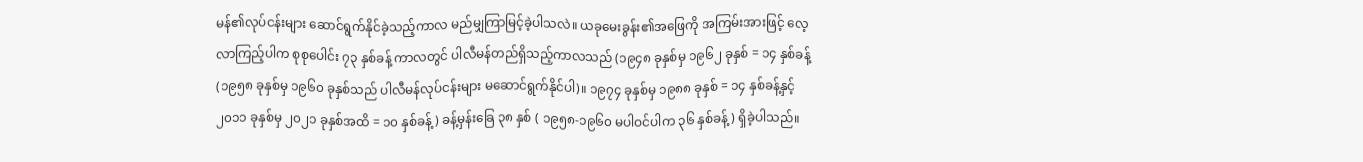မန်၏လုပ်ငန်းများ ဆောင်ရွက်နိုင်ခဲ့သည့်ကာလ မည်မျှကြာမြင့်ခဲ့ပါသလဲ။ ယခုမေးခွန်း၏အဖြေကို အကြမ်းအားဖြင့် လေ့လာကြည့်ပါက စုစုပေါင်း ၇၃ နှစ်ခန့် ကာလတွင် ပါလီမန်တည်ရှိသည့်ကာလသည် (၁၉၄၈ ခုနှစ်မှ ၁၉၆၂ ခုနှစ် = ၁၄ နှစ်ခန့် (၁၉၅၈ ခုနှစ်မှ ၁၉၆၀ ခုနှစ်သည် ပါလီမန်လုပ်ငန်းများ မဆောင်ရွက်နိုင်ပါ)။ ၁၉၇၄ ခုနှစ်မှ ၁၉၈၈ ခုနှစ် = ၁၄ နှစ်ခန့်နှင့် ၂၀၁၁ ခုနှစ်မှ ၂၀၂၁ ခုနှစ်အထိ = ၁၀ နှစ်ခန့်) ခန့်မှန်းခြေ ၃၈ နှစ် ( ၁၉၅၈-၁၉၆၀ မပါဝင်ပါက ၃၆ နှစ်ခန့်) ရှိခဲ့ပါသည်။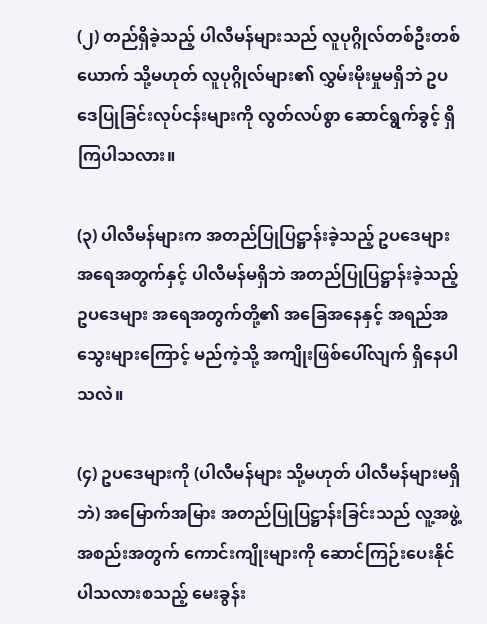(၂) တည်ရှိခဲ့သည့် ပါလီမန်များသည် လူပုဂ္ဂိုလ်တစ်ဦးတစ်ယောက် သို့မဟုတ် လူပုဂ္ဂိုလ်များ၏ လွှမ်းမိုးမှုမရှိဘဲ ဥပဒေပြုခြင်းလုပ်ငန်းများကို လွတ်လပ်စွာ ဆောင်ရွက်ခွင့် ရှိကြပါသလား။

(၃) ပါလီမန်များက အတည်ပြုပြဋ္ဌာန်းခဲ့သည့် ဥပဒေများ အရေအတွက်နှင့် ပါလီမန်မရှိဘဲ အတည်ပြုပြဋ္ဌာန်းခဲ့သည့် ဥပဒေများ အရေအတွက်တို့၏ အခြေအနေနှင့် အရည်အသွေးများကြောင့် မည်ကဲ့သို့ အကျိုးဖြစ်ပေါ်လျက် ရှိနေပါသလဲ။

(၄) ဥပဒေများကို (ပါလီမန်များ သို့မဟုတ် ပါလီမန်များမရှိဘဲ) အမြောက်အမြား အတည်ပြုပြဋ္ဌာန်းခြင်းသည် လူ့အဖွဲ့အစည်းအတွက် ကောင်းကျိုးများကို ဆောင်ကြဉ်းပေးနိုင်ပါသလားစသည့် မေးခွန်း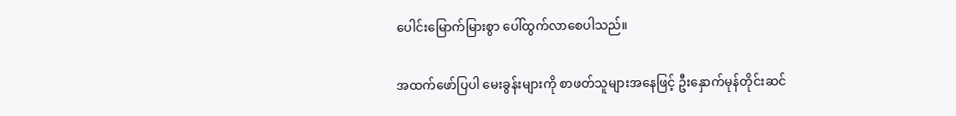ပေါင်းမြောက်မြားစွာ ပေါ်ထွက်လာစေပါသည်။

အထက်ဖော်ပြပါ မေးခွန်းများကို စာဖတ်သူများအနေဖြင့် ဦးနှောက်မုန်တိုင်းဆင်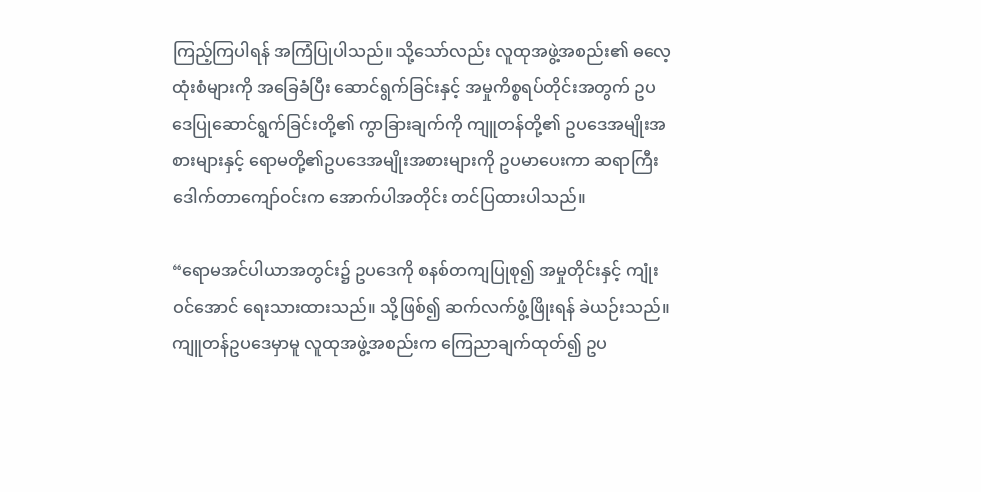ကြည့်ကြပါရန် အကြံပြုပါသည်။ သို့သော်လည်း လူထုအဖွဲ့အစည်း၏ ဓလေ့ထုံးစံများကို အခြေခံပြီး ဆောင်ရွက်ခြင်းနှင့် အမှုကိစ္စရပ်တိုင်းအတွက် ဥပဒေပြုဆောင်ရွက်ခြင်းတို့၏ ကွာခြားချက်ကို ကျူတန်တို့၏ ဥပဒေအမျိုးအစားများနှင့် ရောမတို့၏ဥပဒေအမျိုးအစားများကို ဥပမာပေးကာ ဆရာကြီး ဒေါက်တာကျော်ဝင်းက အောက်ပါအတိုင်း တင်ပြထားပါသည်။

“ရောမအင်ပါယာအတွင်း၌ ဥပဒေကို စနစ်တကျပြုစု၍ အမှုတိုင်းနှင့် ကျုံးဝင်အောင် ရေးသားထားသည်။ သို့ဖြစ်၍ ဆက်လက်ဖွံ့ဖြိုးရန် ခဲယဉ်းသည်။ ကျူတန်ဥပဒေမှာမူ လူထုအဖွဲ့အစည်းက ကြေညာချက်ထုတ်၍ ဥပ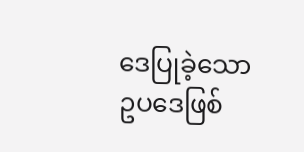ဒေပြုခဲ့သော ဥပဒေဖြစ်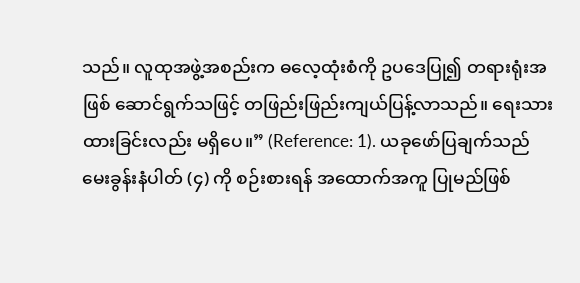သည်။ လူထုအဖွဲ့အစည်းက ဓလေ့ထုံးစံကို ဥပဒေပြု၍ တရားရုံးအဖြစ် ဆောင်ရွက်သဖြင့် တဖြည်းဖြည်းကျယ်ပြန့်လာသည်။ ရေးသားထားခြင်းလည်း မရှိပေ။” (Reference: 1). ယခုဖော်ပြချက်သည် မေးခွန်းနံပါတ် (၄) ကို စဉ်းစားရန် အထောက်အကူ ပြုမည်ဖြစ်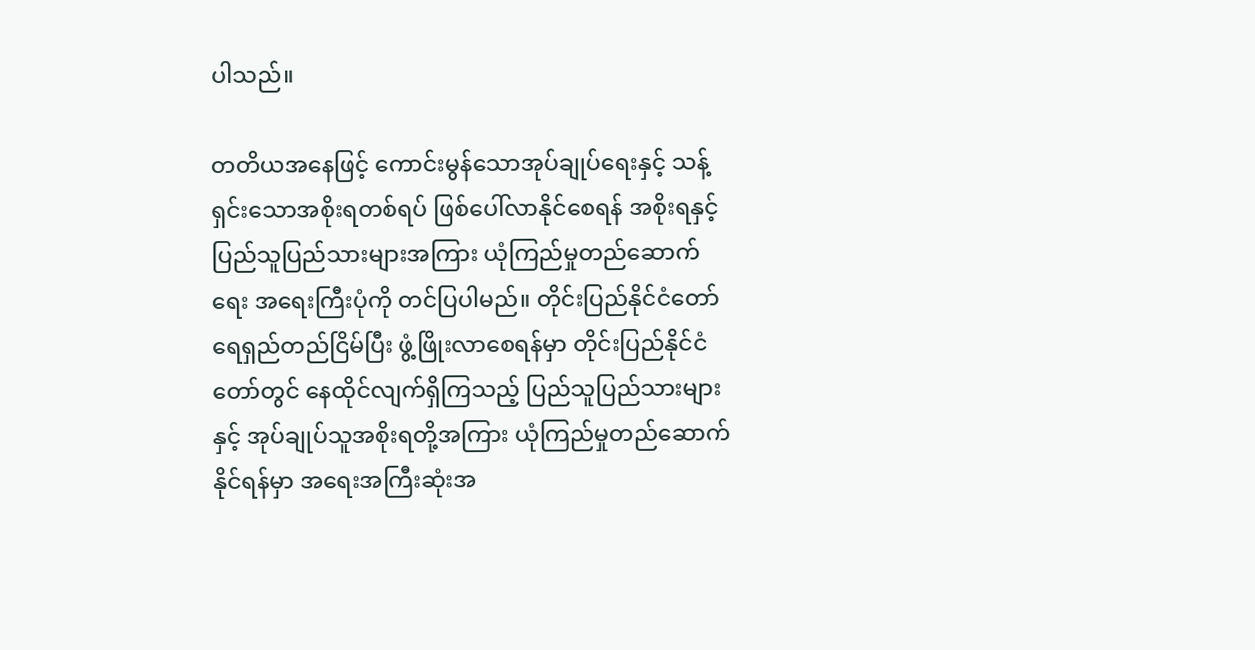ပါသည်။

တတိယအနေဖြင့် ကောင်းမွန်သောအုပ်ချုပ်ရေးနှင့် သန့်ရှင်းသောအစိုးရတစ်ရပ် ဖြစ်ပေါ်လာနိုင်စေရန် အစိုးရနှင့် ပြည်သူပြည်သားများအကြား ယုံကြည်မှုတည်ဆောက်ရေး အရေးကြီးပုံကို တင်ပြပါမည်။ တိုင်းပြည်နိုင်ငံတော် ရေရှည်တည်ငြိမ်ပြီး ဖွံ့ဖြိုးလာစေရန်မှာ တိုင်းပြည်နိုင်ငံတော်တွင် နေထိုင်လျက်ရှိကြသည့် ပြည်သူပြည်သားများနှင့် အုပ်ချုပ်သူအစိုးရတို့အကြား ယုံကြည်မှုတည်ဆောက်နိုင်ရန်မှာ အရေးအကြီးဆုံးအ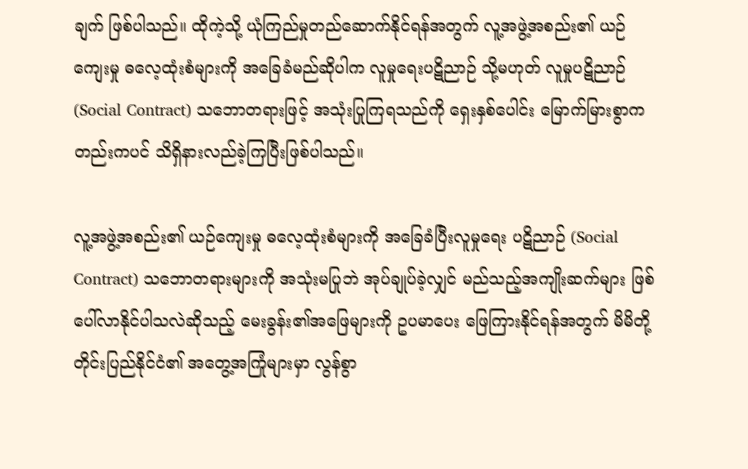ချက် ဖြစ်ပါသည်။ ထိုကဲ့သို့ ယုံကြည်မှုတည်ဆောက်နိုင်ရန်အတွက် လူ့အဖွဲ့အစည်း၏ ယဉ်ကျေးမှု ဓလေ့ထုံးစံများကို အခြေခံမည်ဆိုပါက လူမှုရေးပဋိညာဉ် သို့မဟုတ် လူမှုပဋိညာဉ် (Social Contract) သဘောတရားဖြင့် အသုံးပြုကြရသည်ကို ရှေးနှစ်ပေါင်း မြောက်မြားစွာကတည်းကပင် သိရှိနားလည်ခဲ့ကြပြီးဖြစ်ပါသည်။

လူ့အဖွဲ့အစည်း၏ ယဉ်ကျေးမှု ဓလေ့ထုံးစံများကို အခြေခံပြီးလူမှုရေး ပဋိညာဉ် (Social Contract) သဘောတရားများကို အသုံးမပြုဘဲ အုပ်ချုပ်ခဲ့လျှင် မည်သည့်အကျိုးဆက်များ ဖြစ်ပေါ်လာနိုင်ပါသလဲဆိုသည့် မေးခွန်း၏အဖြေများကို ဥပမာပေး ဖြေကြားနိုင်ရန်အတွက် မိမိတို့တိုင်းပြည်နိုင်ငံ၏ အတွေ့အကြုံများမှာ လွန်စွာ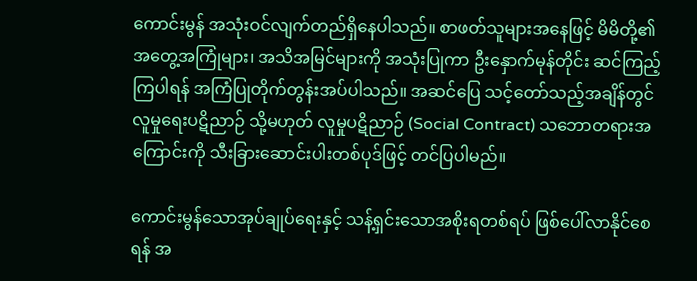ကောင်းမွန် အသုံးဝင်လျက်တည်ရှိနေပါသည်။ စာဖတ်သူများအနေဖြင့် မိမိတို့၏အတွေ့အကြုံများ၊ အသိအမြင်များကို အသုံးပြုကာ ဦးနှောက်မုန်တိုင်း ဆင်ကြည့်ကြပါရန် အကြံပြုတိုက်တွန်းအပ်ပါသည်။ အဆင်ပြေ သင့်တော်သည့်အချိန်တွင် လူမှုရေးပဋိညာဉ် သို့မဟုတ် လူမှုပဋိညာဉ် (Social Contract) သဘောတရားအကြောင်းကို သီးခြားဆောင်းပါးတစ်ပုဒ်ဖြင့် တင်ပြပါမည်။

ကောင်းမွန်သောအုပ်ချုပ်ရေးနှင့် သန့်ရှင်းသောအစိုးရတစ်ရပ် ဖြစ်ပေါ်လာနိုင်စေရန် အ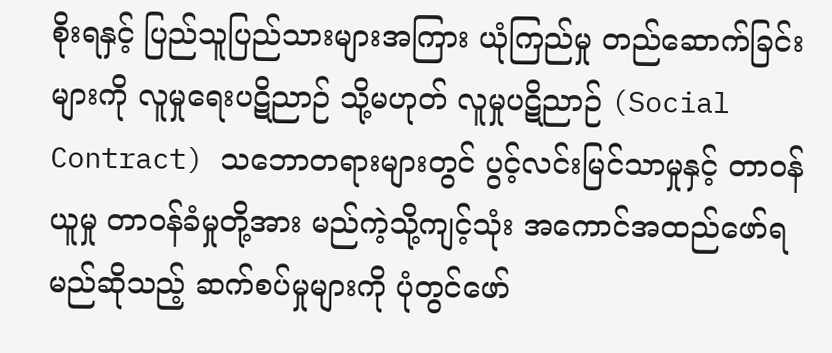စိုးရနှင့် ပြည်သူပြည်သားများအကြား ယုံကြည်မှု တည်ဆောက်ခြင်းများကို လူမှုရေးပဋိညာဉ် သို့မဟုတ် လူမှုပဋိညာဉ် (Social Contract) သဘောတရားများတွင် ပွင့်လင်းမြင်သာမှုနှင့် တာဝန်ယူမှု တာဝန်ခံမှုတို့အား မည်ကဲ့သို့ကျင့်သုံး အကောင်အထည်ဖော်ရမည်ဆိုသည့် ဆက်စပ်မှုများကို ပုံတွင်ဖော်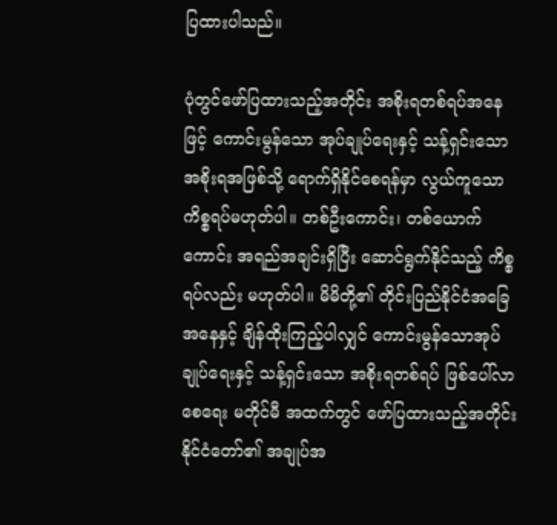ပြထားပါသည်။

ပုံတွင်ဖော်ပြထားသည့်အတိုင်း အစိုးရတစ်ရပ်အနေဖြင့် ကောင်းမွန်သော အုပ်ချုပ်ရေးနှင့် သန့်ရှင်းသော အစိုးရအဖြစ်သို့ ရောက်ရှိနိုင်စေရန်မှာ လွယ်ကူသော ကိစ္စရပ်မဟုတ်ပါ။ တစ်ဦးကောင်း၊ တစ်ယောက်ကောင်း အရည်အချင်းရှိပြီး ဆောင်ရွက်နိုင်သည့် ကိစ္စရပ်လည်း မဟုတ်ပါ။ မိမိတို့၏ တိုင်းပြည်နိုင်ငံအခြေအနေနှင့် ချိန်ထိုးကြည့်ပါလျှင် ကောင်းမွန်သောအုပ်ချုပ်ရေးနှင့် သန့်ရှင်းသော အစိုးရတစ်ရပ် ဖြစ်ပေါ်လာစေရေး မတိုင်မီ အထက်တွင် ဖော်ပြထားသည့်အတိုင်း နိုင်ငံတော်၏ အချုပ်အ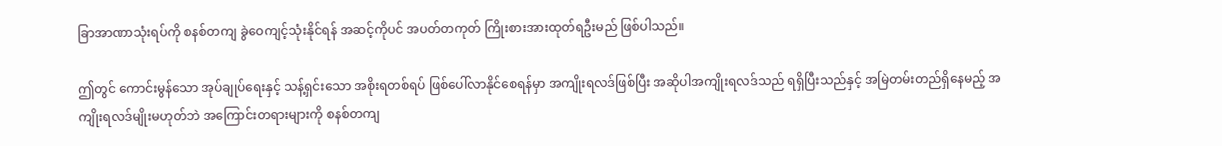ခြာအာဏာသုံးရပ်ကို စနစ်တကျ ခွဲဝေကျင့်သုံးနိုင်ရန် အဆင့်ကိုပင် အပတ်တကုတ် ကြိုးစားအားထုတ်ရဦးမည် ဖြစ်ပါသည်။

ဤတွင် ကောင်းမွန်သော အုပ်ချုပ်ရေးနှင့် သန့်ရှင်းသော အစိုးရတစ်ရပ် ဖြစ်ပေါ်လာနိုင်စေရန်မှာ အကျိုးရလဒ်ဖြစ်ပြီး အဆိုပါအကျိုးရလဒ်သည် ရရှိပြီးသည်နှင့် အမြဲတမ်းတည်ရှိနေမည့် အကျိုးရလဒ်မျိုးမဟုတ်ဘဲ အကြောင်းတရားများကို စနစ်တကျ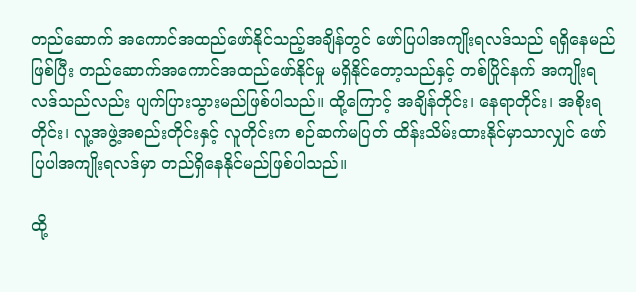တည်ဆောက် အကောင်အထည်ဖော်နိုင်သည့်အချိန်တွင် ဖော်ပြပါအကျိုးရလဒ်သည် ရရှိနေမည်ဖြစ်ပြီး တည်ဆောက်အကောင်အထည်ဖော်နိုင်မှု မရှိနိုင်တော့သည်နှင့် တစ်ပြိုင်နက် အကျိုးရလဒ်သည်လည်း ပျက်ပြားသွားမည်ဖြစ်ပါသည်။ ထို့ကြောင့် အချိန်တိုင်း၊ နေရာတိုင်း၊ အစိုးရတိုင်း၊ လူ့အဖွဲ့အစည်းတိုင်းနှင့် လူတိုင်းက စဉ်ဆက်မပြတ် ထိန်းသိမ်းထားနိုင်မှာသာလျှင် ဖော်ပြပါအကျိုးရလဒ်မှာ တည်ရှိနေနိုင်မည်ဖြစ်ပါသည်။

ထို့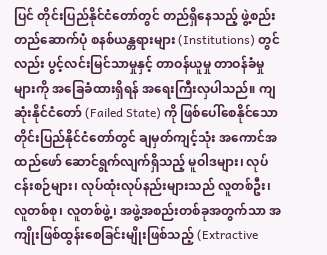ပြင် တိုင်းပြည်နိုင်ငံတော်တွင် တည်ရှိနေသည့် ဖွဲ့စည်းတည်ဆောက်ပုံ စနစ်ယန္တရားများ (Institutions) တွင်လည်း ပွင့်လင်းမြင်သာမှုနှင့် တာဝန်ယူမှု တာဝန်ခံမှုများကို အခြေခံထားရှိရန် အရေးကြီးလှပါသည်။ ကျဆုံးနိုင်ငံတော် (Failed State) ကို ဖြစ်ပေါ်စေနိုင်သော တိုင်းပြည်နိုင်ငံတော်တွင် ချမှတ်ကျင့်သုံး အကောင်အထည်ဖော် ဆောင်ရွက်လျက်ရှိသည့် မူဝါဒများ၊ လုပ်ငန်းစဉ်များ၊ လုပ်ထုံးလုပ်နည်းများသည် လူတစ်ဦး၊ လူတစ်စု၊ လူတစ်ဖွဲ့၊ အဖွဲ့အစည်းတစ်ခုအတွက်သာ အကျိုးဖြစ်ထွန်းစေခြင်းမျိုးဖြစ်သည့် (Extractive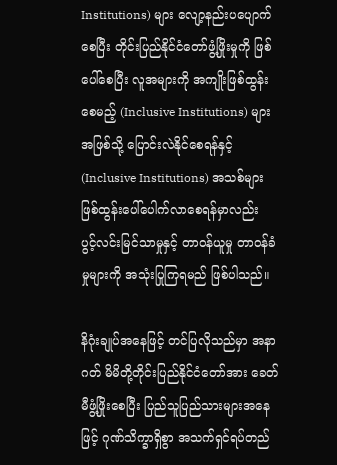Institutions) များ လျော့နည်းပပျောက်စေပြီး တိုင်းပြည်နိုင်ငံတော်ဖွံ့ဖြိုးမှုကို ဖြစ်ပေါ်စေပြီး လူအများကို အကျိုးဖြစ်ထွန်းစေမည့် (Inclusive Institutions) များအဖြစ်သို့ ပြောင်းလဲနိုင်စေရန်နှင့် (Inclusive Institutions) အသစ်များ ဖြစ်ထွန်းပေါ်ပေါက်လာစေရန်မှာလည်း  ပွင့်လင်းမြင်သာမှုနှင့် တာဝန်ယူမှု တာဝန်ခံမှုများကို အသုံးပြုကြရမည် ဖြစ်ပါသည်။

နိဂုံးချုပ်အနေဖြင့် တင်ပြလိုသည်မှာ အနာဂတ် မိမိတို့တိုင်းပြည်နိုင်ငံတော်အား ခေတ်မီဖွံ့ဖြိုးစေပြီး ပြည်သူပြည်သားများအနေဖြင့် ဂုဏ်သိက္ခာရှိစွာ အသက်ရှင်ရပ်တည်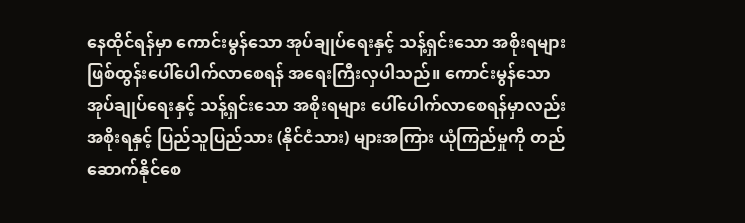နေထိုင်ရန်မှာ ကောင်းမွန်သော အုပ်ချုပ်ရေးနှင့် သန့်ရှင်းသော အစိုးရများ ဖြစ်ထွန်းပေါ်ပေါက်လာစေရန် အရေးကြီးလှပါသည်။ ကောင်းမွန်သော အုပ်ချုပ်ရေးနှင့် သန့်ရှင်းသော အစိုးရများ ပေါ်ပေါက်လာစေရန်မှာလည်း အစိုးရနှင့် ပြည်သူပြည်သား (နိုင်ငံသား) များအကြား ယုံကြည်မှုကို တည်ဆောက်နိုင်စေ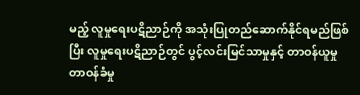မည့် လူမှုရေးပဋိညာဉ်ကို အသုံးပြုတည်ဆောက်နိုင်ရမည်ဖြစ်ပြီး လူမှုရေးပဋိညာဉ်တွင် ပွင့်လင်းမြင်သာမှုနှင့် တာဝန်ယူမှု တာဝန်ခံမှု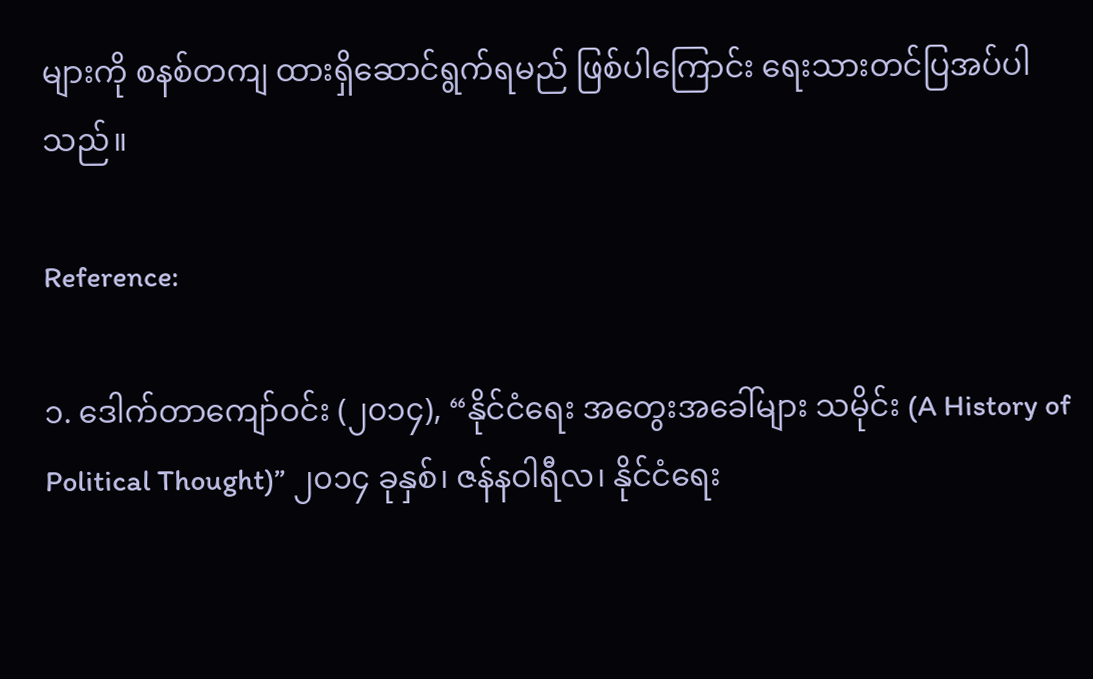များကို စနစ်တကျ ထားရှိဆောင်ရွက်ရမည် ဖြစ်ပါကြောင်း ရေးသားတင်ပြအပ်ပါသည်။

Reference:

၁. ဒေါက်တာကျော်ဝင်း (၂၀၁၄), “နိုင်ငံရေး အတွေးအခေါ်များ သမိုင်း (A History of Political Thought)” ၂၀၁၄ ခုနှစ်၊ ဇန်နဝါရီလ၊ နိုင်ငံရေး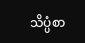သိပ္ပံစာ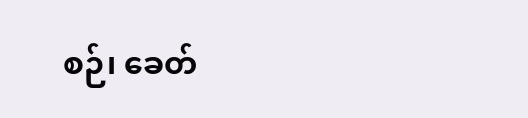စဉ်၊ ခေတ်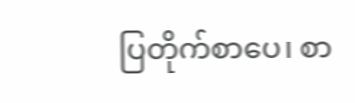ပြတိုက်စာပေ၊ စာ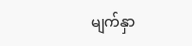မျက်နှာ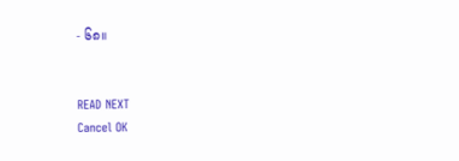- ၆၈။


READ NEXT
Cancel OK